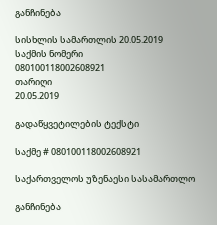განჩინება

სისხლის სამართლის 20.05.2019
საქმის ნომერი
080100118002608921
თარიღი
20.05.2019

გადაწყვეტილების ტექსტი

საქმე # 080100118002608921

საქართველოს უზენაესი სასამართლო

განჩინება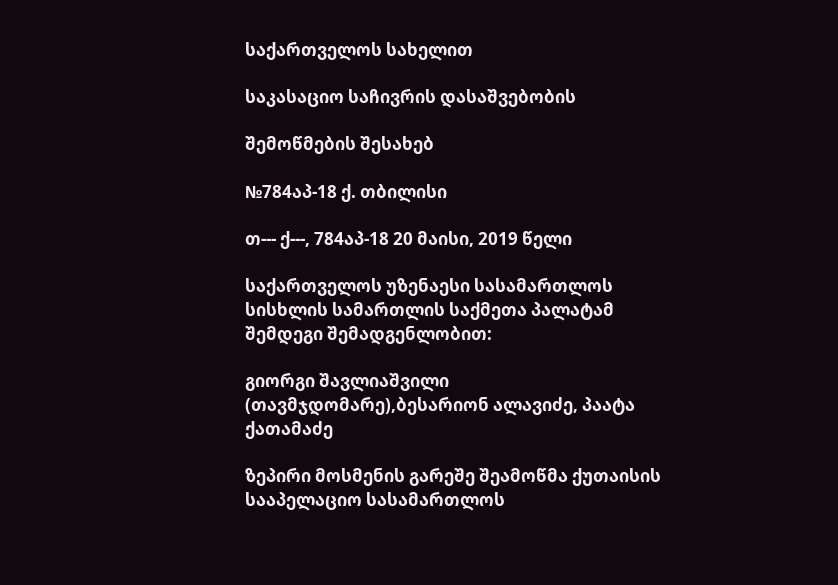საქართველოს სახელით

საკასაციო საჩივრის დასაშვებობის

შემოწმების შესახებ

№784აპ-18 ქ. თბილისი

თ--- ქ---, 784აპ-18 20 მაისი, 2019 წელი

საქართველოს უზენაესი სასამართლოს სისხლის სამართლის საქმეთა პალატამ შემდეგი შემადგენლობით:

გიორგი შავლიაშვილი (თავმჯდომარე),ბესარიონ ალავიძე, პაატა ქათამაძე

ზეპირი მოსმენის გარეშე შეამოწმა ქუთაისის სააპელაციო სასამართლოს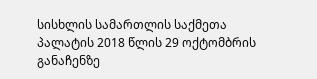სისხლის სამართლის საქმეთა პალატის 2018 წლის 29 ოქტომბრის განაჩენზე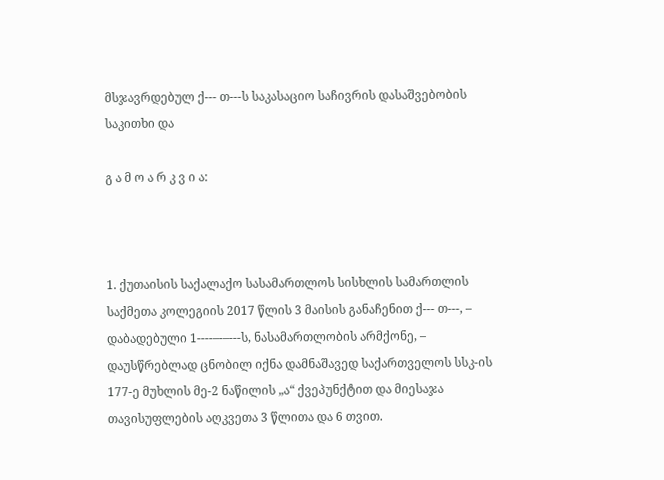მსჯავრდებულ ქ--- თ---ს საკასაციო საჩივრის დასაშვებობის საკითხი და

გ ა მ ო ა რ კ ვ ი ა:



1. ქუთაისის საქალაქო სასამართლოს სისხლის სამართლის საქმეთა კოლეგიის 2017 წლის 3 მაისის განაჩენით ქ--- თ---, – დაბადებული 1----–-–---ს, ნასამართლობის არმქონე, – დაუსწრებლად ცნობილ იქნა დამნაშავედ საქართველოს სსკ-ის 177-ე მუხლის მე-2 ნაწილის „ა“ ქვეპუნქტით და მიესაჯა თავისუფლების აღკვეთა 3 წლითა და 6 თვით.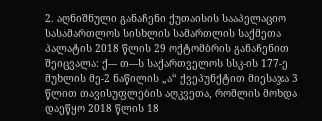2. აღნიშნული განაჩენი ქუთაისის სააპელაციო სასამართლოს სისხლის სამართლის საქმეთა პალატის 2018 წლის 29 ოქტომბრის განაჩენით შეიცვალა: ქ--- თ---ს საქართველოს სსკ-ის 177-ე მუხლის მე-2 ნაწილის „ა“ ქვეპუნქტით მიესაჯა 3 წლით თავისუფლების აღკვეთა, რომლის მოხდა დაეწყო 2018 წლის 18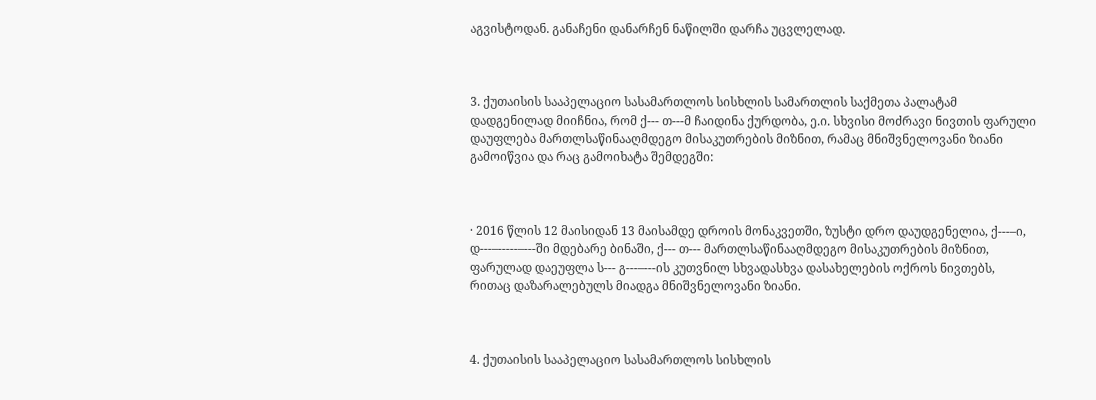აგვისტოდან. განაჩენი დანარჩენ ნაწილში დარჩა უცვლელად.



3. ქუთაისის სააპელაციო სასამართლოს სისხლის სამართლის საქმეთა პალატამ დადგენილად მიიჩნია, რომ ქ--- თ---მ ჩაიდინა ქურდობა, ე.ი. სხვისი მოძრავი ნივთის ფარული დაუფლება მართლსაწინააღმდეგო მისაკუთრების მიზნით, რამაც მნიშვნელოვანი ზიანი გამოიწვია და რაც გამოიხატა შემდეგში:



· 2016 წლის 12 მაისიდან 13 მაისამდე დროის მონაკვეთში, ზუსტი დრო დაუდგენელია, ქ---–ი, დ---–-----–---ში მდებარე ბინაში, ქ--- თ--- მართლსაწინააღმდეგო მისაკუთრების მიზნით, ფარულად დაეუფლა ს--- გ---–---ის კუთვნილ სხვადასხვა დასახელების ოქროს ნივთებს, რითაც დაზარალებულს მიადგა მნიშვნელოვანი ზიანი.



4. ქუთაისის სააპელაციო სასამართლოს სისხლის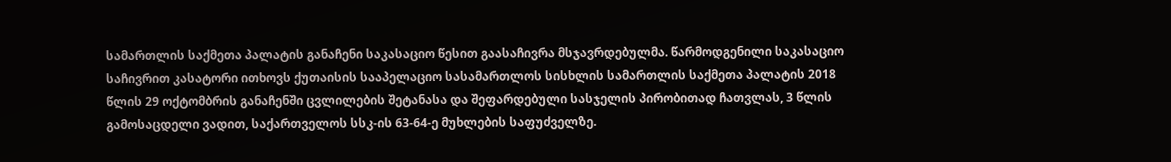სამართლის საქმეთა პალატის განაჩენი საკასაციო წესით გაასაჩივრა მსჯავრდებულმა. წარმოდგენილი საკასაციო საჩივრით კასატორი ითხოვს ქუთაისის სააპელაციო სასამართლოს სისხლის სამართლის საქმეთა პალატის 2018 წლის 29 ოქტომბრის განაჩენში ცვლილების შეტანასა და შეფარდებული სასჯელის პირობითად ჩათვლას, 3 წლის გამოსაცდელი ვადით, საქართველოს სსკ-ის 63-64-ე მუხლების საფუძველზე.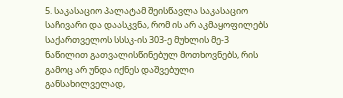5. საკასაციო პალატამ შეისწავლა საკასაციო საჩივარი და დაასკვნა, რომ ის არ აკმაყოფილებს საქართველოს სსსკ-ის 303-ე მუხლის მე-3 ნაწილით გათვალისწინებულ მოთხოვნებს, რის გამოც არ უნდა იქნეს დაშვებული განსახილველად,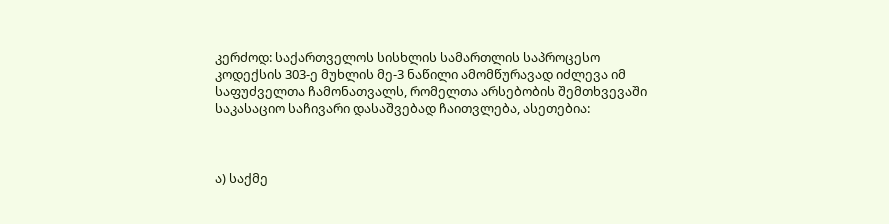კერძოდ: საქართველოს სისხლის სამართლის საპროცესო კოდექსის 303-ე მუხლის მე-3 ნაწილი ამომწურავად იძლევა იმ საფუძველთა ჩამონათვალს, რომელთა არსებობის შემთხვევაში საკასაციო საჩივარი დასაშვებად ჩაითვლება, ასეთებია:



ა) საქმე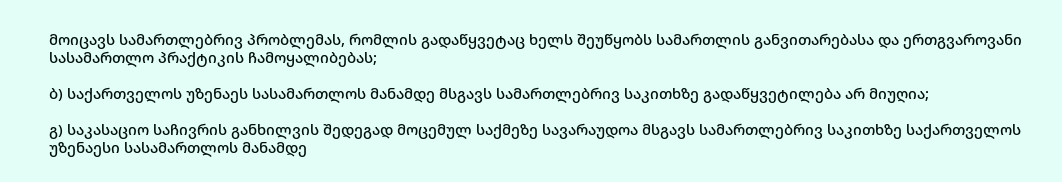მოიცავს სამართლებრივ პრობლემას, რომლის გადაწყვეტაც ხელს შეუწყობს სამართლის განვითარებასა და ერთგვაროვანი სასამართლო პრაქტიკის ჩამოყალიბებას;

ბ) საქართველოს უზენაეს სასამართლოს მანამდე მსგავს სამართლებრივ საკითხზე გადაწყვეტილება არ მიუღია;

გ) საკასაციო საჩივრის განხილვის შედეგად მოცემულ საქმეზე სავარაუდოა მსგავს სამართლებრივ საკითხზე საქართველოს უზენაესი სასამართლოს მანამდე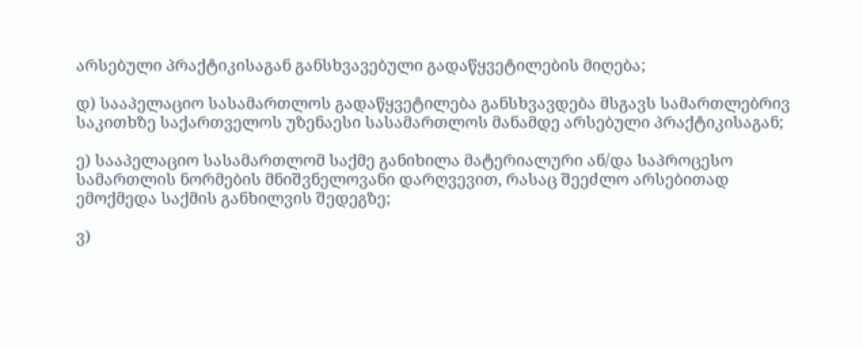არსებული პრაქტიკისაგან განსხვავებული გადაწყვეტილების მიღება;

დ) სააპელაციო სასამართლოს გადაწყვეტილება განსხვავდება მსგავს სამართლებრივ საკითხზე საქართველოს უზენაესი სასამართლოს მანამდე არსებული პრაქტიკისაგან;

ე) სააპელაციო სასამართლომ საქმე განიხილა მატერიალური ან/და საპროცესო სამართლის ნორმების მნიშვნელოვანი დარღვევით, რასაც შეეძლო არსებითად ემოქმედა საქმის განხილვის შედეგზე;

ვ)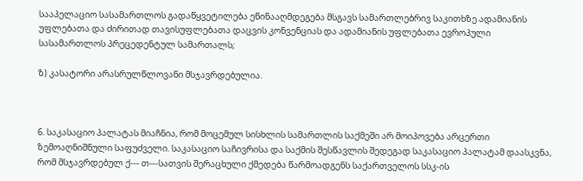სააპელაციო სასამართლოს გადაწყვეტილება ეწინააღმდეგება მსგავს სამართლებრივ საკითხზე ადამიანის უფლებათა და ძირითად თავისუფლებათა დაცვის კონვენციას და ადამიანის უფლებათა ევროპული სასამართლოს პრეცედენტულ სამართალს;

ზ) კასატორი არასრულწლოვანი მსჯავრდებულია.



6. საკასაციო პალატას მიაჩნია, რომ მოცემულ სისხლის სამართლის საქმეში არ მოიპოვება არცერთი ზემოაღნიშნული საფუძველი. საკასაციო საჩივრისა და საქმის შესწავლის შედეგად საკასაციო პალატამ დაასკვნა, რომ მსჯავრდებულ ქ--- თ---სათვის შერაცხული ქმედება წარმოადგენს საქართველოს სსკ-ის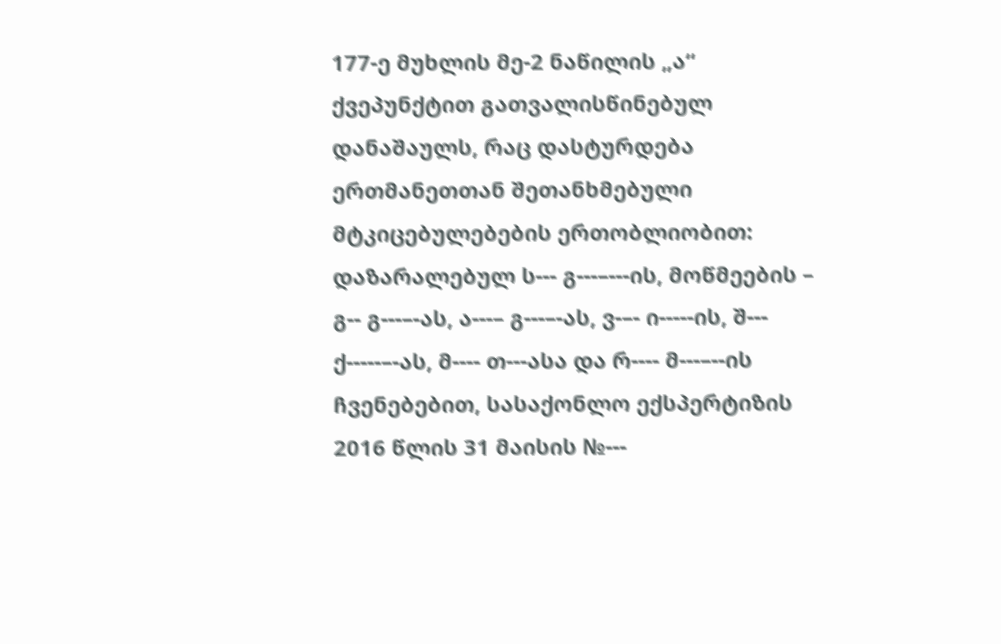177-ე მუხლის მე-2 ნაწილის „ა“ ქვეპუნქტით გათვალისწინებულ დანაშაულს, რაც დასტურდება ერთმანეთთან შეთანხმებული მტკიცებულებების ერთობლიობით: დაზარალებულ ს--- გ---–---ის, მოწმეების – გ-- გ---–-ას, ა---– გ---–-ას, ვ-–- ი-----ის, შ--- ქ-----–-ას, მ---- თ---ასა და რ---- მ---–--ის ჩვენებებით, სასაქონლო ექსპერტიზის 2016 წლის 31 მაისის №---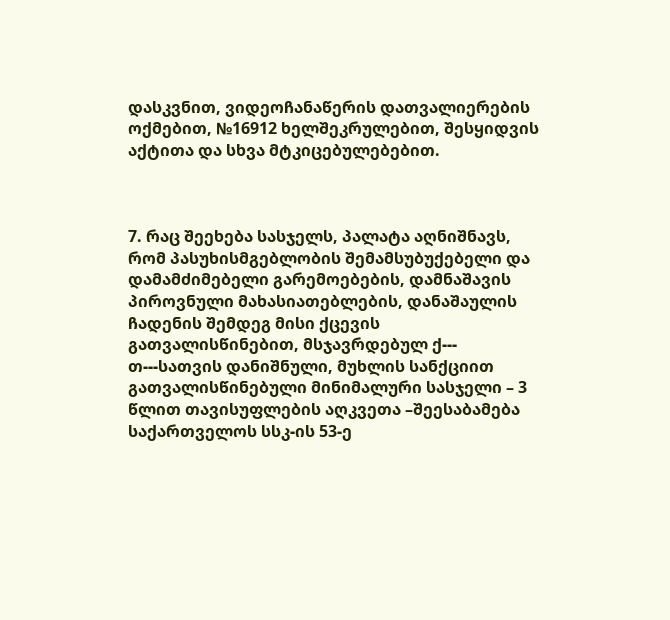დასკვნით, ვიდეოჩანაწერის დათვალიერების ოქმებით, №16912 ხელშეკრულებით, შესყიდვის აქტითა და სხვა მტკიცებულებებით.



7. რაც შეეხება სასჯელს, პალატა აღნიშნავს, რომ პასუხისმგებლობის შემამსუბუქებელი და დამამძიმებელი გარემოებების, დამნაშავის პიროვნული მახასიათებლების, დანაშაულის ჩადენის შემდეგ მისი ქცევის გათვალისწინებით, მსჯავრდებულ ქ--- თ---სათვის დანიშნული, მუხლის სანქციით გათვალისწინებული მინიმალური სასჯელი – 3 წლით თავისუფლების აღკვეთა –შეესაბამება საქართველოს სსკ-ის 53-ე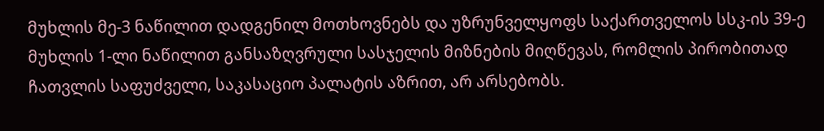მუხლის მე-3 ნაწილით დადგენილ მოთხოვნებს და უზრუნველყოფს საქართველოს სსკ-ის 39-ე მუხლის 1-ლი ნაწილით განსაზღვრული სასჯელის მიზნების მიღწევას, რომლის პირობითად ჩათვლის საფუძველი, საკასაციო პალატის აზრით, არ არსებობს.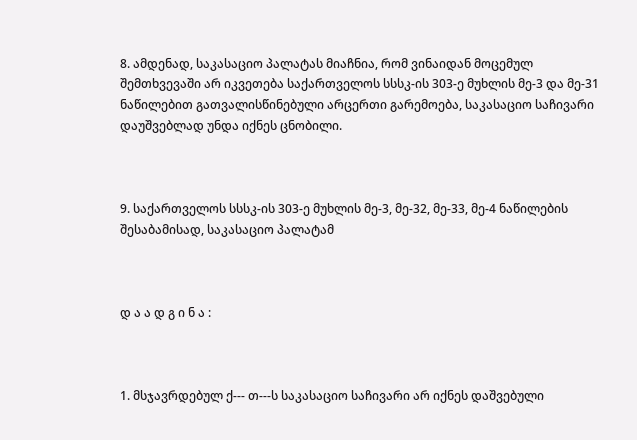8. ამდენად, საკასაციო პალატას მიაჩნია, რომ ვინაიდან მოცემულ შემთხვევაში არ იკვეთება საქართველოს სსსკ-ის 303-ე მუხლის მე-3 და მე-31 ნაწილებით გათვალისწინებული არცერთი გარემოება, საკასაციო საჩივარი დაუშვებლად უნდა იქნეს ცნობილი.



9. საქართველოს სსსკ-ის 303-ე მუხლის მე-3, მე-32, მე-33, მე-4 ნაწილების შესაბამისად, საკასაციო პალატამ



დ ა ა დ გ ი ნ ა :



1. მსჯავრდებულ ქ--- თ---ს საკასაციო საჩივარი არ იქნეს დაშვებული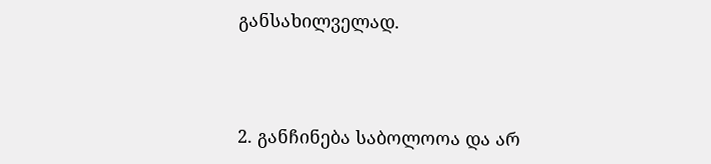განსახილველად.



2. განჩინება საბოლოოა და არ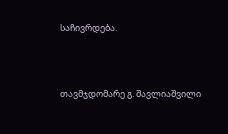საჩივრდება.



თავმჯდომარე გ. შავლიაშვილი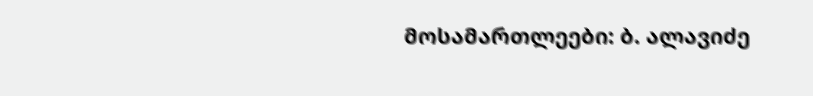მოსამართლეები: ბ. ალავიძე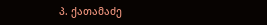პ. ქათამაძე